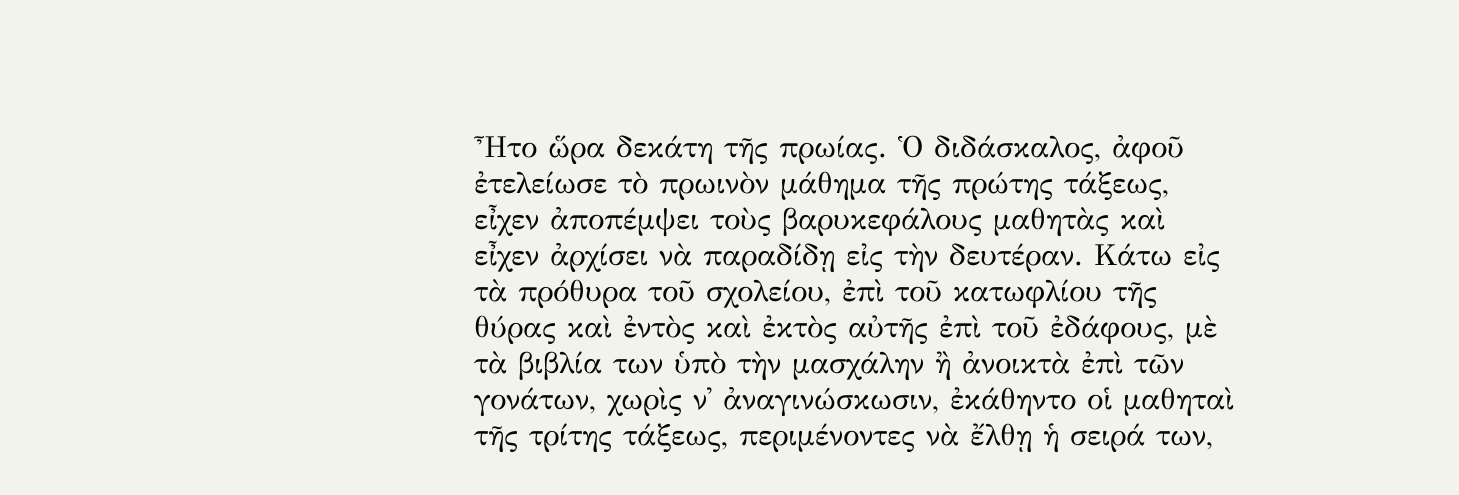Ἦτο ὥρα δεκάτη τῆς πρωίας. Ὁ διδάσκαλος, ἀφοῦ ἐτελείωσε τὸ πρωινὸν μάθημα τῆς πρώτης τάξεως, εἶχεν ἀποπέμψει τοὺς βαρυκεφάλους μαθητὰς καὶ εἶχεν ἀρχίσει νὰ παραδίδῃ εἰς τὴν δευτέραν. Κάτω εἰς τὰ πρόθυρα τοῦ σχολείου, ἐπὶ τοῦ κατωφλίου τῆς θύρας καὶ ἐντὸς καὶ ἐκτὸς αὐτῆς ἐπὶ τοῦ ἐδάφους, μὲ τὰ βιβλία των ὑπὸ τὴν μασχάλην ἢ ἀνοικτὰ ἐπὶ τῶν γονάτων, χωρὶς ν᾽ ἀναγινώσκωσιν, ἐκάθηντο οἱ μαθηταὶ τῆς τρίτης τάξεως, περιμένοντες νὰ ἔλθῃ ἡ σειρά των,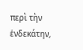περὶ τὴν ἑνδεκάτην,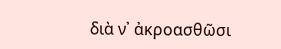διὰ ν᾽ ἀκροασθῶσι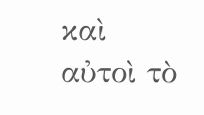καὶ αὐτοὶ τὸ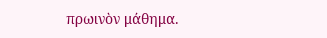πρωινὸν μάθημα.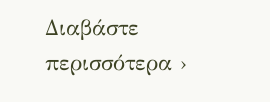Διαβάστε περισσότερα ›